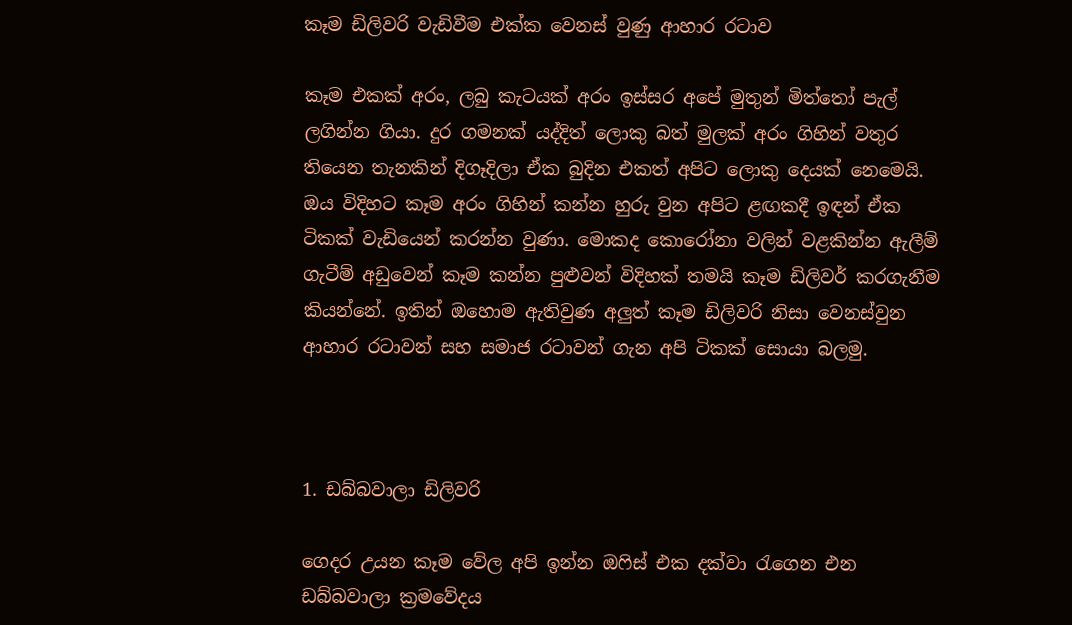කෑම ඩිලිවරි වැඩිවීම එක්ක වෙනස් වුණු ආහාර රටාව

කෑම එකක් අරං, ලබු කැටයක් අරං ඉස්සර අපේ මුතුන් මිත්තෝ පැල් ලගින්න ගියා. දුර ගමනක් යද්දිත් ලොකු බත් මුලක් අරං ගිහින් වතුර තියෙන තැනකින් දිගෑදිලා ඒක බුදින එකත් අපිට ලොකු දෙයක් නෙමෙයි. ඔය විදිහට කෑම අරං ගිහින් කන්න හුරු වුන අපිට ළඟකදී ඉඳන් ඒක ටිකක් වැඩියෙන් කරන්න වුණා. මොකද කොරෝනා වලින් වළකින්න ඇලීම් ගැටීම් අඩුවෙන් කෑම කන්න පුළුවන් විදිහක් තමයි කෑම ඩිලිවර් කරගැනීම කියන්නේ. ඉතින් ඔහොම ඇතිවුණ අලුත් කෑම ඩිලිවරි නිසා වෙනස්වුන ආහාර රටාවන් සහ සමාජ රටාවන් ගැන අපි ටිකක් සොයා බලමු.



1. ඩබ්බවාලා ඩිලිවරි

ගෙදර උයන කෑම වේල අපි ඉන්න ඔෆිස් එක දක්වා රැගෙන එන ඩබ්බවාලා ක්‍රමවේදය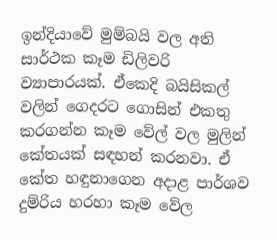ඉන්දියාවේ මුම්බයි වල අති සාර්ථක කෑම ඩිලිවරි ව්‍යාපාරයක්. ඒකෙදි බයිසිකල් වලින් ගෙදරට ගොසින් එකතු කරගන්න කෑම වේල් වල මුලින් කේතයක් සඳහන් කරනවා. ඒ කේත හඳුනාගෙන අදාළ පාර්ශව දුම්රිය හරහා කෑම වේල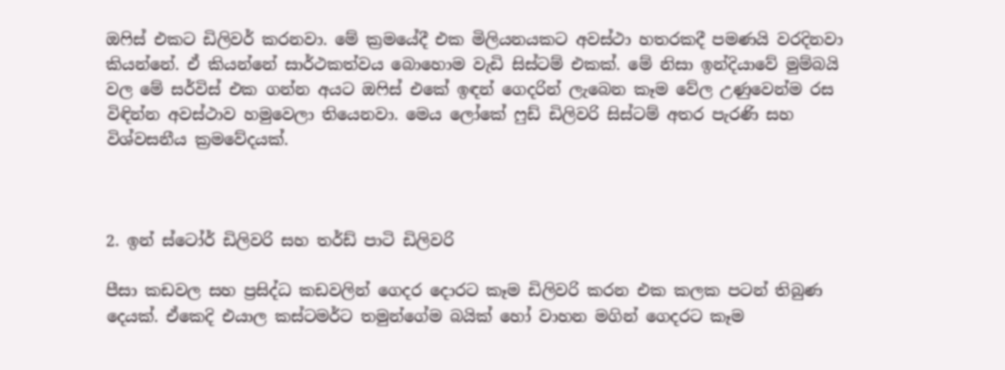ඔෆිස් එකට ඩිලිවර් කරනවා. මේ ක්‍රමයේදී එක මිලියනයකට අවස්ථා හතරකදී පමණයි වරදිනවා කියන්නේ. ඒ කියන්නේ සාර්ථකත්වය බොහොම වැඩි සිස්ටම් එකක්. මේ නිසා ඉන්දියාවේ මුම්බයි වල මේ සර්විස් එක ගන්න අයට ඔෆිස් එකේ ඉඳන් ගෙදරින් ලැබෙන කෑම වේල උණුවෙන්ම රස විඳින්න අවස්ථාව හමුවෙලා තියෙනවා. මෙය ලෝකේ ෆුඩ් ඩිලිවරි සිස්ටම් අතර පැරණි සහ විශ්වසනීය ක්‍රමවේදයක්.



2. ඉන් ස්ටෝර් ඩිලිවරි සහ තර්ඩ් පාටි ඩිලිවරි

පීසා කඩවල සහ ප්‍රසිද්ධ කඩවලින් ගෙදර දොරට කෑම ඩිලිවරි කරන එක කලක පටන් තිබුණ දෙයක්. ඒකෙදි එයාල කස්ටමර්ට තමුන්ගේම බයික් හෝ වාහන මගින් ගෙදරට කෑම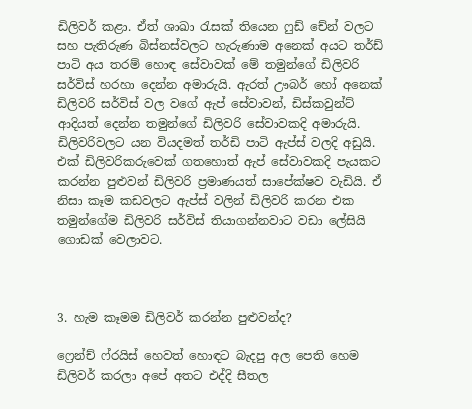ඩිලිවර් කළා. ඒත් ශාඛා රැසක් තියෙන ෆුඩ් චේන් වලට සහ පැතිරුණ බිස්නස්වලට හැරුණාම අනෙක් අයට තර්ඩ් පාටි අය තරම් හොඳ සේවාවක් මේ තමුන්ගේ ඩිලිවරි සර්විස් හරහා දෙන්න අමාරුයි. ඇරත් ඌබර් හෝ අනෙක් ඩිලිවරි සර්විස් වල වගේ ඇප් සේවාවන්, ඩිස්කවුන්ට් ආදියත් දෙන්න තමුන්ගේ ඩිලිවරි සේවාවකදි අමාරුයි. ඩිලිවරිවලට යන වියදමත් තර්ඩි පාටි ඇප්ස් වලදි අඩුයි. එක් ඩිලිවරිකරුවෙක් ගතහොත් ඇප් සේවාවකදි පැයකට කරන්න පුළුවන් ඩිලිවරි ප්‍රමාණයත් සාපේක්ෂව වැඩියි. ඒ නිසා කෑම කඩවලට ඇප්ස් වලින් ඩිලිවරි කරන එක තමුන්ගේම ඩිලිවරි සර්විස් තියාගන්නවාට වඩා ලේසියි ගොඩක් වෙලාවට.



3. හැම කෑමම ඩිලිවර් කරන්න පුළුවන්ද?

ෆ්‍රෙන්ච් ෆ්රයිස් හෙවත් හොඳට බැදපු අල පෙති හෙම ඩිලිවර් කරලා අපේ අතට එද්දි සීතල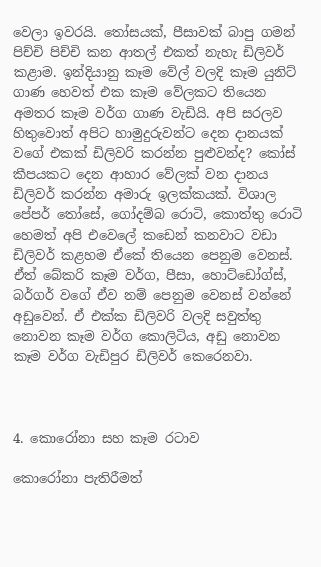වෙලා ඉවරයි. තෝසයක්, පීසාවක් බාපු ගමන් පිච්චි පිච්චි කන ආතල් එකත් නැහැ ඩිලිවර් කළාම. ඉන්දියානු කෑම වේල් වලදි කෑම යුනිට් ගාණ හෙවත් එක කෑම වේලකට තියෙන අමතර කෑම වර්ග ගාණ වැඩියි. අපි සරලව හිතුවොත් අපිට හාමුදුරුවන්ට දෙන දානයක් වගේ එකක් ඩිලිවරි කරන්න පුළුවන්ද? කෝස් කීපයකට දෙන ආහාර වේලක් වන දානය ඩිලිවර් කරන්න අමාරු ඉලක්කයක්. විශාල පේපර් තෝසේ, ගෝදම්බ රොටි, කොත්තු රොටි හෙමත් අපි එවෙලේ කඩෙන් කනවාට වඩා ඩිලිවර් කළහම ඒකේ තියෙන පෙනුම වෙනස්. ඒත් බේකරි කෑම වර්ග, පීසා, හොට්ඩෝග්ස්, බර්ගර් වගේ ඒව නම් පෙනුම වෙනස් වන්නේ අඩුවෙන්. ඒ එක්ක ඩිලිවරි වලදි සවුත්තු නොවන කෑම වර්ග කොලිටිය, අඩු නොවන කෑම වර්ග වැඩිපුර ඩිලිවර් කෙරෙනවා.



4. කොරෝනා සහ කෑම රටාව

කොරෝනා පැතිරීමත්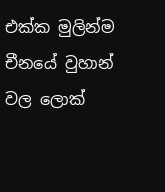එක්ක මුලින්ම චීනයේ වුහාන් වල ලොක්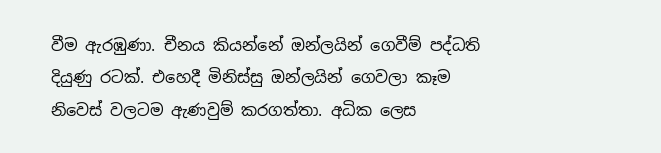වීම ඇරඹුණා. චීනය කියන්නේ ඔන්ලයින් ගෙවීම් පද්ධති දියුණු රටක්. එහෙදී මිනිස්සු ඔන්ලයින් ගෙවලා කෑම නිවෙස් වලටම ඇණවුම් කරගත්තා. අධික ලෙස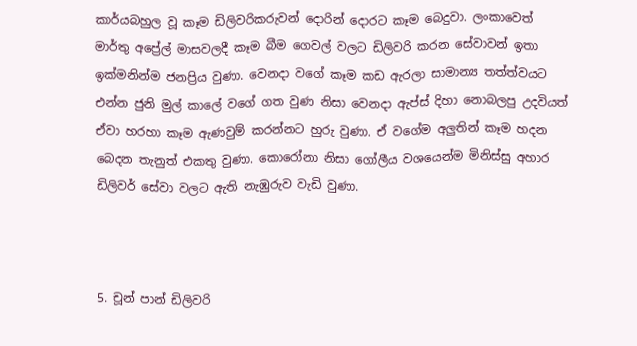කාර්යබහුල වූ කෑම ඩිලිවරිකරුවන් දොරින් දොරට කෑම බෙදුවා. ලංකාවෙත් මාර්තු අප්‍රේල් මාසවලදී කෑම බීම ගෙවල් වලට ඩිලිවරි කරන සේවාවන් ඉතා ඉක්මනින්ම ජනප්‍රිය වුණා. වෙනදා වගේ කෑම කඩ ඇරලා සාමාන්‍ය තත්ත්වයට එන්න ජුනි මුල් කාලේ වගේ ගත වුණ නිසා වෙනදා ඇප්ස් දිහා නොබලපු උදවියත් ඒවා හරහා කෑම ඇණවුම් කරන්නට හුරු වුණා. ඒ වගේම අලුතින් කෑම හදන බෙදන තැනුත් එකතු වුණා. කොරෝනා නිසා ගෝලීය වශයෙන්ම මිනිස්සු අහාර ඩිලිවර් සේවා වලට ඇති නැඹුරුව වැඩි වුණා.



5. චූන් පාන් ඩිලිවරි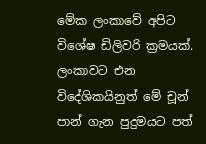මේක ලංකාවේ අපිට විශේෂ ඩිලිවරි ක්‍රමයක්. ලංකාවට එන විදේශිකයිනුත් මේ චූන් පාන් ගැන පුදුමයට පත්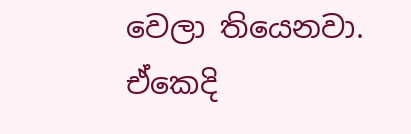වෙලා තියෙනවා. ඒකෙදි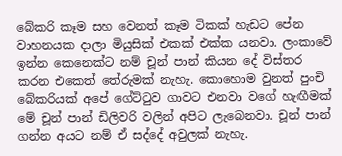බේකරි කෑම සහ වෙනත් කෑම ටිකක් හැඩට පේන වාහනයක දාලා මියුසික් එකක් එක්ක යනවා. ලංකාවේ ඉන්න කෙනෙක්ට නම් චූන් පාන් කියන දේ විස්තර කරන එකෙත් තේරුමක් නැහැ. කොහොම වුනත් පුංචි බේකරියක් අපේ ගේට්ටුව ගාවට එනවා වගේ හැඟීමක් මේ චූන් පාන් ඩිලිවරි වලින් අපිට ලැබෙනවා. චූන් පාන් ගන්න අයට නම් ඒ සද්දේ අවුලක් නැහැ.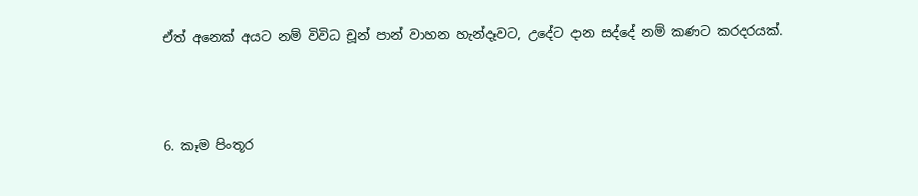ඒත් අනෙක් අයට නම් විවිධ චූන් පාන් වාහන හැන්දෑවට, උදේට දාන සද්දේ නම් කණට කරදරයක්.



6. කෑම පිංතූර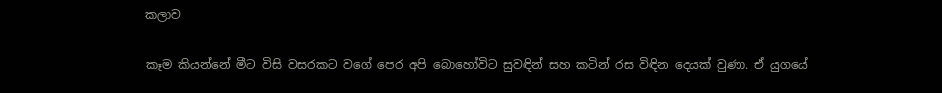කලාව

කෑම කියන්නේ මීට විසි වසරකට වගේ පෙර අපි බොහෝවිට සුවඳින් සහ කටින් රස විඳින දෙයක් වුණා. ඒ යුගයේ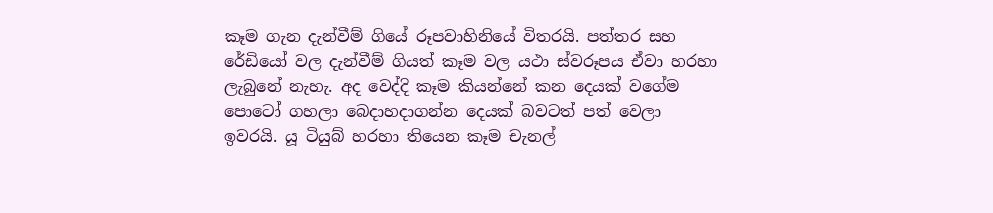කෑම ගැන දැන්වීම් ගියේ රූපවාහිනියේ විතරයි. පත්තර සහ රේඩියෝ වල දැන්වීම් ගියත් කෑම වල යථා ස්වරූපය ඒවා හරහා ලැබුනේ නැහැ. අද වෙද්දි කෑම කියන්නේ කන දෙයක් වගේම පොටෝ ගහලා බෙදාහදාගන්න දෙයක් බවටත් පත් වෙලා ඉවරයි. යූ ටියුබ් හරහා තියෙන කෑම චැනල්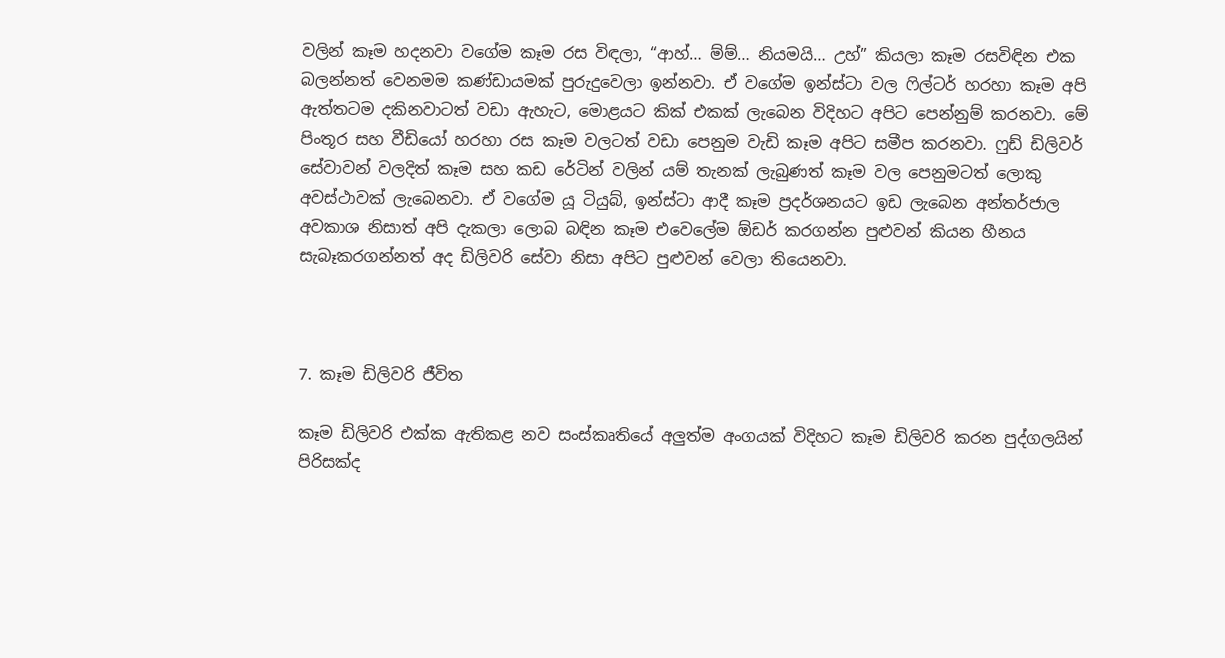වලින් කෑම හදනවා වගේම කෑම රස විඳලා, “ආහ්… ම්ම්… නියමයි… උහ්” කියලා කෑම රසවිඳින එක බලන්නත් වෙනමම කණ්ඩායමක් පුරුදුවෙලා ඉන්නවා. ඒ වගේම ඉන්ස්ටා වල ෆිල්ටර් හරහා කෑම අපි ඇත්තටම දකිනවාටත් වඩා ඇහැට, මොළයට කික් එකක් ලැබෙන විදිහට අපිට පෙන්නුම් කරනවා. මේ පිංතූර සහ වීඩියෝ හරහා රස කෑම වලටත් වඩා පෙනුම වැඩි කෑම අපිට සමීප කරනවා. ෆුඩ් ඩිලිවර් සේවාවන් වලදිත් කෑම සහ කඩ රේටින් වලින් යම් තැනක් ලැබුණත් කෑම වල පෙනුමටත් ලොකු අවස්ථාවක් ලැබෙනවා. ඒ වගේම යූ ටියුබ්, ඉන්ස්ටා ආදී කෑම ප්‍රදර්ශනයට ඉඩ ලැබෙන අන්තර්ජාල අවකාශ නිසාත් අපි දැකලා ලොබ බඳින කෑම එවෙලේම ඕඩර් කරගන්න පුළුවන් කියන හීනය සැබෑකරගන්නත් අද ඩිලිවරි සේවා නිසා අපිට පුළුවන් වෙලා තියෙනවා.



7. කෑම ඩිලිවරි ජීවිත

කෑම ඩිලිවරි එක්ක ඇතිකළ නව සංස්කෘතියේ අලුත්ම අංගයක් විදිහට කෑම ඩිලිවරි කරන පුද්ගලයින් පිරිසක්ද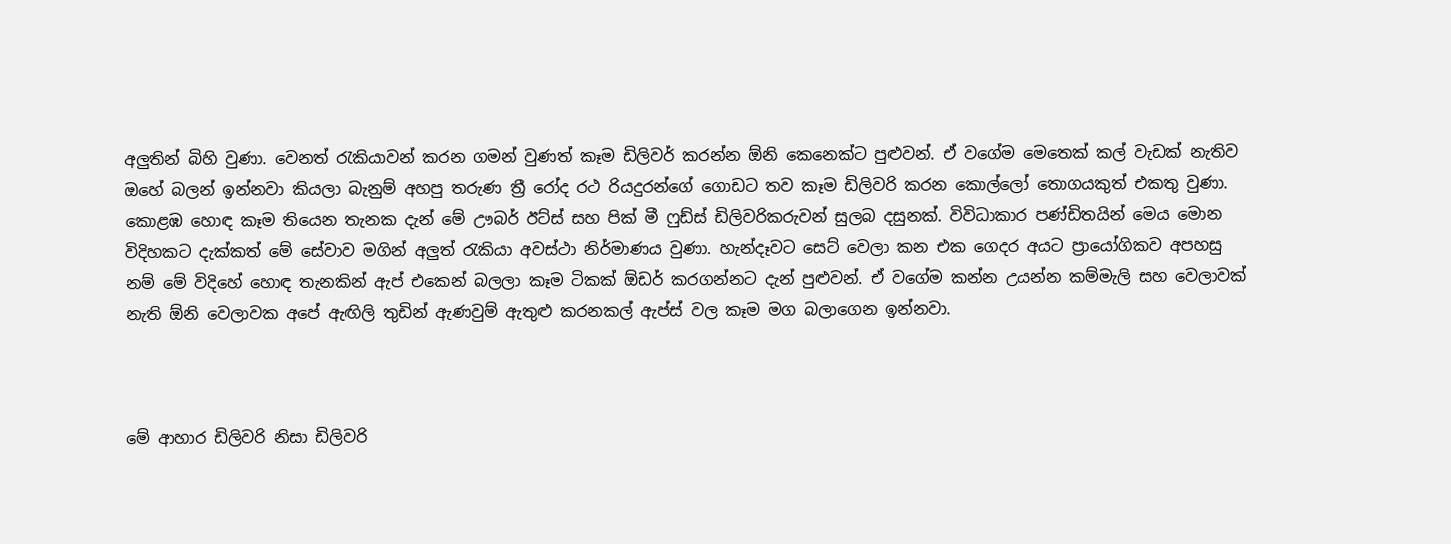අලුතින් බිහි වුණා. වෙනත් රැකියාවන් කරන ගමන් වුණත් කෑම ඩිලිවර් කරන්න ඕනි කෙනෙක්ට පුළුවන්. ඒ වගේම මෙතෙක් කල් වැඩක් නැතිව ඔහේ බලන් ඉන්නවා කියලා බැනුම් අහපු තරුණ ත්‍රී රෝද රථ රියදුරන්ගේ ගොඩට තව කෑම ඩිලිවරි කරන කොල්ලෝ තොගයකුත් එකතු වුණා. කොළඹ හොඳ කෑම තියෙන තැනක දැන් මේ ඌබර් ඊට්ස් සහ පික් මී ෆුඩ්ස් ඩිලිවරිකරුවන් සුලබ දසුනක්. විවිධාකාර පණ්ඩිතයින් මෙය මොන විදිහකට දැක්කත් මේ සේවාව මගින් අලුත් රැකියා අවස්ථා නිර්මාණය වුණා. හැන්දෑවට සෙට් වෙලා කන එක ගෙදර අයට ප්‍රායෝගිකව අපහසු නම් මේ විදිහේ හොඳ තැනකින් ඇප් එකෙන් බලලා කෑම ටිකක් ඕඩර් කරගන්නට දැන් පුළුවන්. ඒ වගේම කන්න උයන්න කම්මැලි සහ වෙලාවක් නැති ඕනි වෙලාවක අපේ ඇඟිලි තුඩින් ඇණවුම් ඇතුළු කරනකල් ඇප්ස් වල කෑම මග බලාගෙන ඉන්නවා.



මේ ආහාර ඩිලිවරි නිසා ඩිලිවරි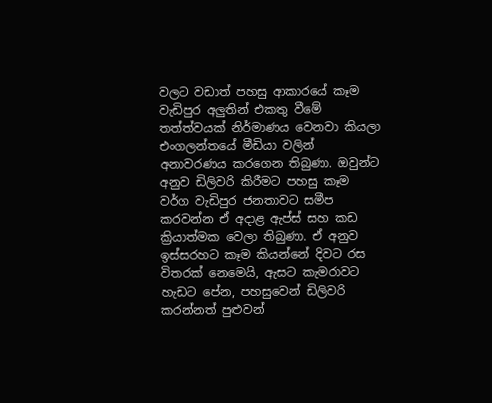වලට වඩාත් පහසු ආකාරයේ කෑම වැඩිපුර අලුතින් එකතු වීමේ තත්ත්වයක් නිර්මාණය වෙනවා කියලා එංගලන්තයේ මීඩියා වලින් අනාවරණය කරගෙන තිබුණා. ඔවුන්ට අනුව ඩිලිවරි කිරීමට පහසු කෑම වර්ග වැඩිපුර ජනතාවට සමීප කරවන්න ඒ අදාළ ඇප්ස් සහ කඩ ක්‍රියාත්මක වෙලා තිබුණා. ඒ අනුව ඉස්සරහට කෑම කියන්නේ දිවට රස විතරක් නෙමෙයි, ඇසට කැමරාවට හැඩට පේන, පහසුවෙන් ඩිලිවරි කරන්නත් පුළුවන්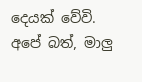දෙයක් වේවි. අපේ බත්, මාලු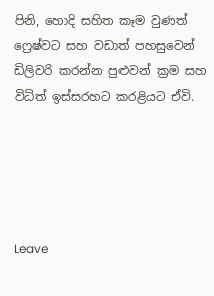පිනි, හොදි සහිත කෑම වුණත් ෆ්‍රෙෂ්වට සහ වඩාත් පහසුවෙන් ඩිලිවරි කරන්න පුළුවන් ක්‍රම සහ විධිත් ඉස්සරහට කරළියට ඒවි.





Leave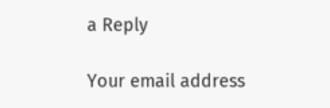a Reply

Your email address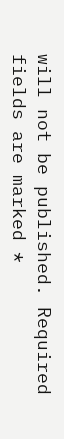will not be published. Required fields are marked *